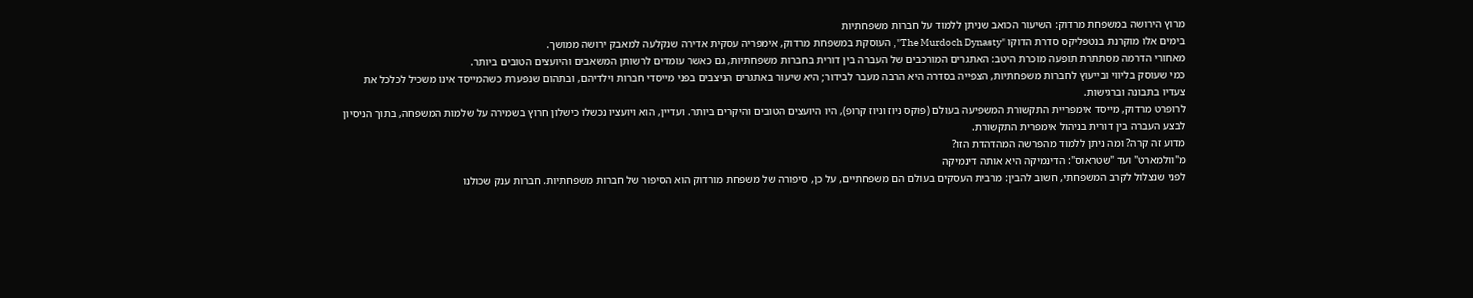מרוץ הירושה במשפחת מרדוק: השיעור הכואב שניתן ללמוד על חברות משפחתיות
בימים אלו מוקרנת בנטפליקס סדרת הדוקו "The Murdoch Dynasty", העוסקת במשפחת מרדוק, אימפריה עסקית אדירה שנקלעה למאבק ירושה ממושך.
מאחורי הדרמה מסתתרת תופעה מוכרת היטב: האתגרים המורכבים של העברה בין דורית בחברות משפחתיות, גם כאשר עומדים לרשותן המשאבים והיועצים הטובים ביותר.
כמי שעוסק בליווי ובייעוץ לחברות משפחתיות, הצפייה בסדרה היא הרבה מעבר לבידור; היא שיעור באתגרים הניצבים בפני מייסדי חברות וילדיהם, ובתהום שנפערת כשהמייסד אינו משכיל לכלכל את צעדיו בתבונה וברגישות.
לרופרט מרדוק, מייסד אימפריית התקשורת המשפיעה בעולם (פוקס ניוז וניוז קרופ), היו היועצים הטובים והיקרים ביותר. ועדיין, הוא ויועציו נכשלו כישלון חרוץ בשמירה על שלמות המשפחה, בתוך הניסיון לבצע העברה בין דורית בניהול אימפרית התקשורת.
מדוע זה קרה? ומה ניתן ללמוד מהפרשה המהדהדת הזו?
מ"וולמארט" ועד "שטראוס": הדינמיקה היא אותה דינמיקה
לפני שנצלול לקרב המשפחתי, חשוב להבין: מרבית העסקים בעולם הם משפחתיים, על כן, סיפורה של משפחת מורדוק הוא הסיפור של חברות משפחתיות. חברות ענק שכולנו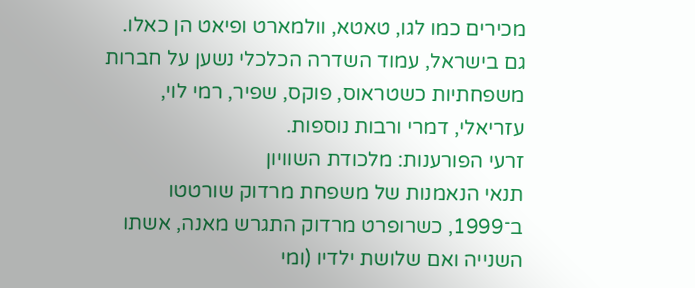מכירים כמו לגו, טאטא, וולמארט ופיאט הן כאלו. גם בישראל, עמוד השדרה הכלכלי נשען על חברות משפחתיות כשטראוס, פוקס, שפיר, רמי לוי, עזריאלי, דמרי ורבות נוספות.
זרעי הפורענות: מלכודת השוויון
תנאי הנאמנות של משפחת מרדוק שורטטו ב־1999, כשרופרט מרדוק התגרש מאנה, אשתו השנייה ואם שלושת ילדיו (ומי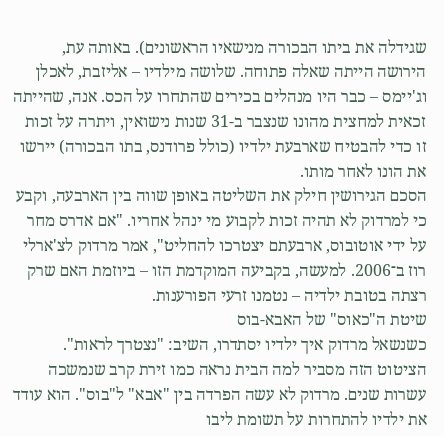שגידלה את ביתו הבכורה מנישאיו הראשונים). באותה עת, הירושה הייתה שאלה פתוחה. שלושה מילדיו – אליזבת, לאכלן וג'יימס – כבר היו מנהלים בכירים שהתחרו על הכס. אנה, שהייתה זכאית למחצית מהונו שנצבר ב-31 שנות נישואין, ויתרה על זכות זו כדי להבטיח שארבעת ילדיו (כולל פרודנס, בתו הבכורה) יירשו את הונו לאחר מותו.
הסכם הגירושין חילק את השליטה באופן שווה בין הארבעה, וקבע כי למרדוק לא תהיה זכות לקבוע מי ינהל אחריו. "אם אדרס מחר על ידי אוטובוס, ארבעתם יצטרכו להחליט", אמר מרדוק לצ'ארלי רוז ב־2006. למעשה, בקביעה המוקדמת הזו – ביוזמת האם שרק רצתה בטובת ילדיה – נטמנו זרעי הפורענות.
שיטת ה"כאוס" של האבא-בוס
כשנשאל מרדוק איך ילדיו יסתדרו, השיב: "נצטרך לראות". הציטוט הזה מסביר למה הבית נראה כמו זירת קרב שנמשכה עשרות שנים. מרדוק לא עשה הפרדה בין "אבא" ל"בוס". הוא עודד את ילדיו להתחרות על תשומת ליבו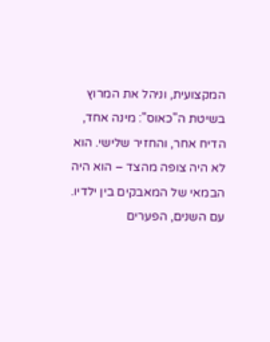המקצועית, וניהל את המרוץ בשיטת ה"כאוס": מינה אחד, הדיח אחר, והחזיר שלישי. הוא לא היה צופה מהצד – הוא היה הבמאי של המאבקים בין ילדיו.
עם השנים, הפערים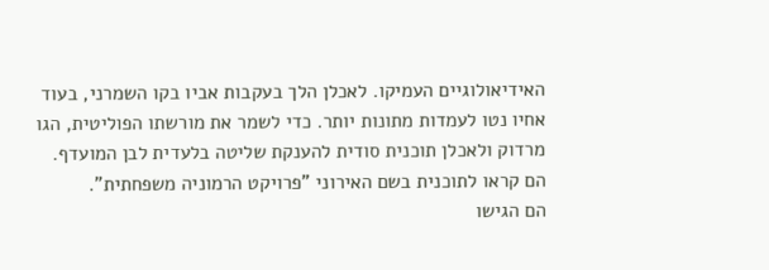האידיאולוגיים העמיקו. לאכלן הלך בעקבות אביו בקו השמרני, בעוד אחיו נטו לעמדות מתונות יותר. כדי לשמר את מורשתו הפוליטית, הגו מרדוק ולאכלן תוכנית סודית להענקת שליטה בלעדית לבן המועדף. הם קראו לתוכנית בשם האירוני "פרויקט הרמוניה משפחתית".
הם הגישו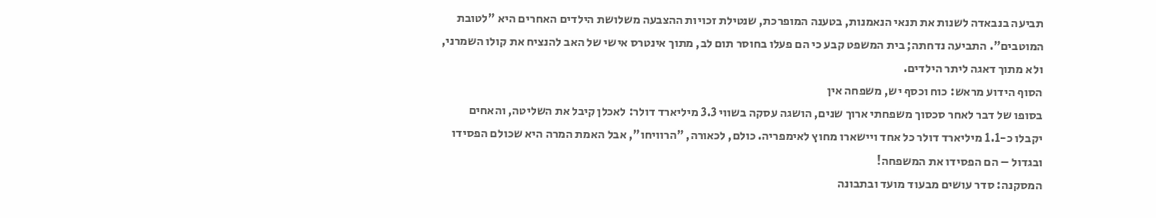תביעה בנבאדה לשנות את תנאי הנאמנות, בטענה המופרכת, שנטילת זכויות ההצבעה משלושת הילדים האחרים היא "לטובת המוטבים". התביעה נדחתה; בית המשפט קבע כי הם פעלו בחוסר תום לב, מתוך אינטרס אישי של האב להנציח את קולו השמרני, ולא מתוך דאגה ליתר הילדים.
הסוף הידוע מראש: כוח וכסף יש, משפחה אין
בסופו של דבר לאחר סכסוך משפחתי ארוך שנים, הושגה עסקה בשווי 3.3 מיליארד דולר: לאכלן קיבל את השליטה, והאחים יקבלו כ-1.1 מיליארד דולר כל אחד ויישארו מחוץ לאימפריה. כולם, לכאורה, "הרוויחו", אבל האמת המרה היא שכולם הפסידו ובגדול – הם הפסידו את המשפחה!
המסקנה: סדר עושים מבעוד מועד ובתבונה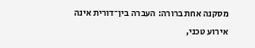מסקנה אחת ברורה: העברה בין־דורית אינה אירוע טכני,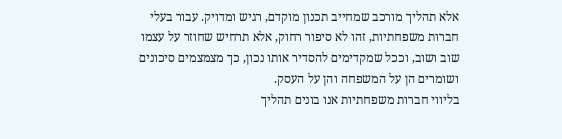אלא תהליך מורכב שמחייב תכנון מוקדם, רגיש ומדויק. עבור בעלי חברות משפחתיות, זהו לא סיפור רחוק, אלא תרחיש שחוזר על עצמו שוב ושוב, וככל שמקדימים להסדיר אותו נכון, כך מצמצמים סיכונים ושומרים הן על המשפחה והן על העסק.
בליווי חברות משפחתיות אנו בונים תהליך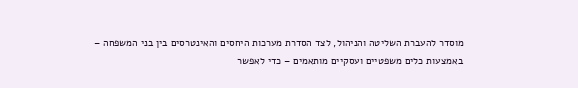מוסדר להעברת השליטה והניהול, לצד הסדרת מערכות היחסים והאינטרסים בין בני המשפחה – באמצעות כלים משפטיים ועסקיים מותאמים – כדי לאפשר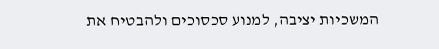המשכיות יציבה, למנוע סכסוכים ולהבטיח את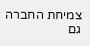צמיחת החברה גם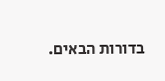בדורות הבאים.